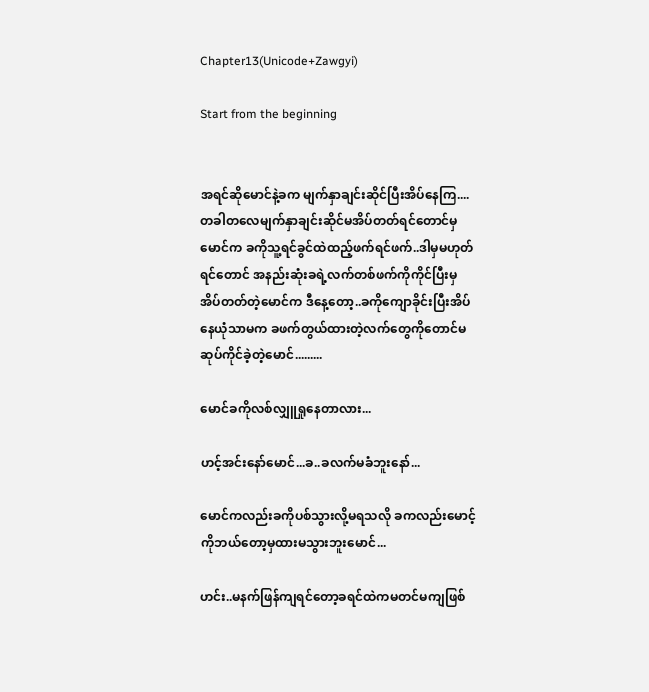Chapter13(Unicode+Zawgyi)

Start from the beginning


အရင်ဆိုမောင်နဲ့ခက မျက်နှာချင်းဆိုင်ပြီးအိပ်နေကြ....တခါတလေမျက်နှာချင်းဆိုင်မအိပ်တတ်ရင်တောင်မှ မောင်က ခကိုသူ့ရင်ခွင်ထဲထည့်ဖက်ရင်ဖက်..ဒါမှမဟုတ်ရင်တောင် အနည်းဆုံးခရဲ့လက်တစ်ဖက်ကိုကိုင်ပြီးမှအိပ်တတ်တဲ့မောင်က ဒီနေ့တော့..ခကိုကျောခိုင်းပြီးအိပ်နေယုံသာမက ခဖက်တွယ်ထားတဲ့လက်တွေကိုတောင်မဆုပ်ကိုင်ခဲ့တဲ့မောင်.........

မောင်ခကိုလစ်လျှူရှုနေတာလား...

ဟင့်အင်းနော်မောင်...ခ..ခလက်မခံဘူးနော်...

မောင်ကလည်းခကိုပစ်သွားလို့မရသလို ခကလည်းမောင့်ကိုဘယ်တော့မှထားမသွားဘူးမောင်...

ဟင်း..မနက်ဖြန်ကျရင်တော့ခရင်ထဲကမတင်မကျဖြစ်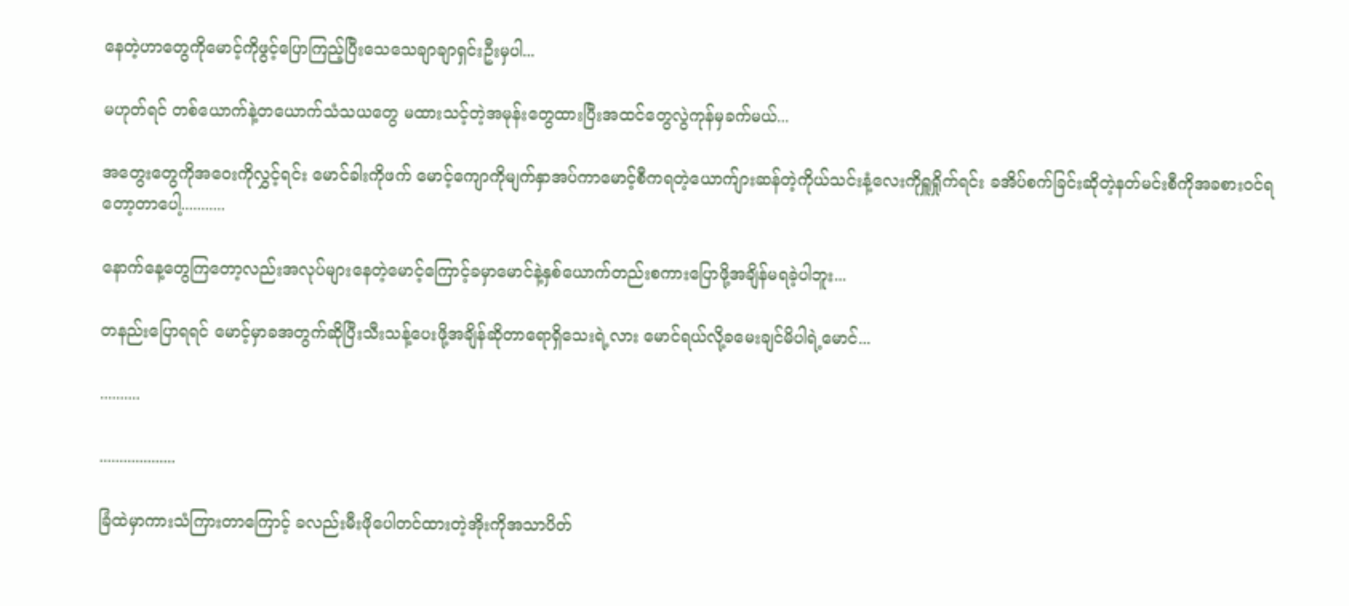နေတဲ့ဟာတွေကိုမောင့်ကိုဖွင့်ပြောကြည့်ပြီးသေသေချာချာရှင်းဦးမှပါ...

မဟုတ်ရင် တစ်ယောက်နဲ့တယောက်သံသယတွေ မထားသင့်တဲ့အမုန်းတွေထားပြီးအထင်တွေလွဲကုန်မှခက်မယ်...

အတွေးတွေကိုအဝေးကိုလွှင့်ရင်း မောင်ခါးကိုဖက် မောင့်ကျောကိုမျက်နှာအပ်ကာမောင့်စီကရတဲ့ယောက်ျားဆန်တဲ့ကိုယ်သင်းနံ့လေးကိုရှူရှိုက်ရင်း ခအိပ်စက်ခြင်းဆိုတဲ့နတ်မင်းစီကိုအခစားဝင်ရတော့တာပေါ့...........

နောက်နေ့တွေကြတော့လည်းအလုပ်များနေတဲ့မောင့်ကြောင့်ခမှာမောင်နဲ့နှစ်ယောက်တည်းစကားပြောဖို့အချိန်မရခဲ့ပါဘူး...

တနည်းပြောရရင် မောင့်မှာခအတွက်ဆိုပြီးသီးသန့်ပေးဖို့အချိန်ဆိုတာရောရှိသေးရဲ့လား မောင်ရယ်လို့ခမေးချင်မိပါရဲ့မောင်...

..........

...................

ခြံထဲမှာကားသံကြားတာကြောင့် ခလည်းမီးဖိုပေါတင်ထားတဲ့အိုးကိုအသာပိတ်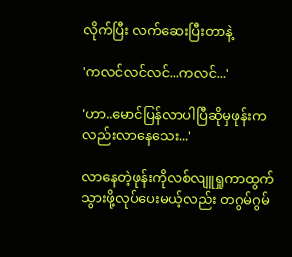လိုက်ပြီး လက်ဆေးပြီးတာနဲ့

'ကလင်လင်လင်...ကလင်...'

'ဟာ..မောင်ပြန်လာပါပြီဆိုမှဖုန်းကလည်းလာနေသေး...'

လာနေတဲ့ဖုန်းကိုလစ်လျူရှုကာထွက်သွားဖို့လုပ်ပေးမယ့်လည်း တဂွမ်ဂွမ်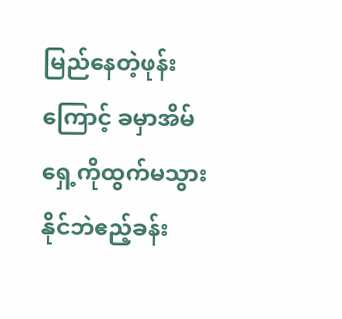မြည်နေတဲ့ဖုန်းကြောင့် ခမှာအိမ်ရှေ့ကိုထွက်မသွားနိုင်ဘဲဧည့်ခန်း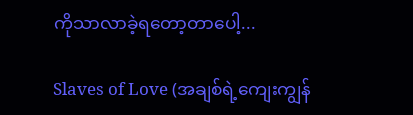ကိုသာလာခဲ့ရတော့တာပေါ့...

Slaves of Love (အချစ်ရဲ့ကျေးကျွန်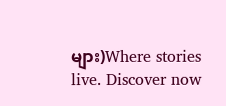များ)Where stories live. Discover now